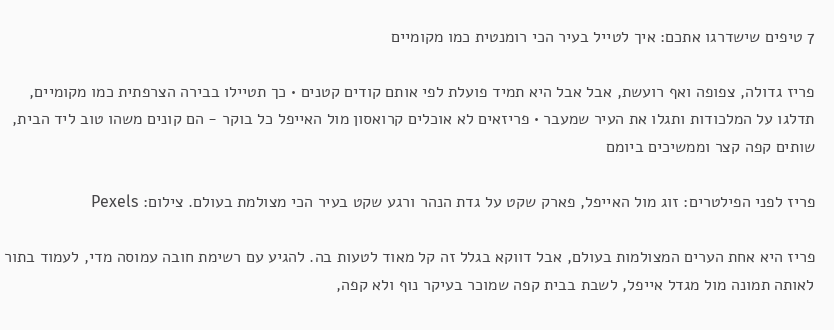7 טיפים שישדרגו אתכם: איך לטייל בעיר הכי רומנטית כמו מקומיים

פריז גדולה, צפופה ואף רועשת, אבל אבל היא תמיד פועלת לפי אותם קודים קטנים • כך תטיילו בבירה הצרפתית כמו מקומיים, תדלגו על המלכודות ותגלו את העיר שמעבר • פריזאים לא אוכלים קרואסון מול האייפל כל בוקר - הם קונים משהו טוב ליד הבית, שותים קפה קצר וממשיכים ביומם

פריז לפני הפילטרים: זוג מול האייפל, פארק שקט על גדת הנהר ורגע שקט בעיר הכי מצולמת בעולם. צילום: Pexels

פריז היא אחת הערים המצולמות בעולם, אבל דווקא בגלל זה קל מאוד לטעות בה. להגיע עם רשימת חובה עמוסה מדי, לעמוד בתור לאותה תמונה מול מגדל אייפל, לשבת בבית קפה שמוכר בעיקר נוף ולא קפה,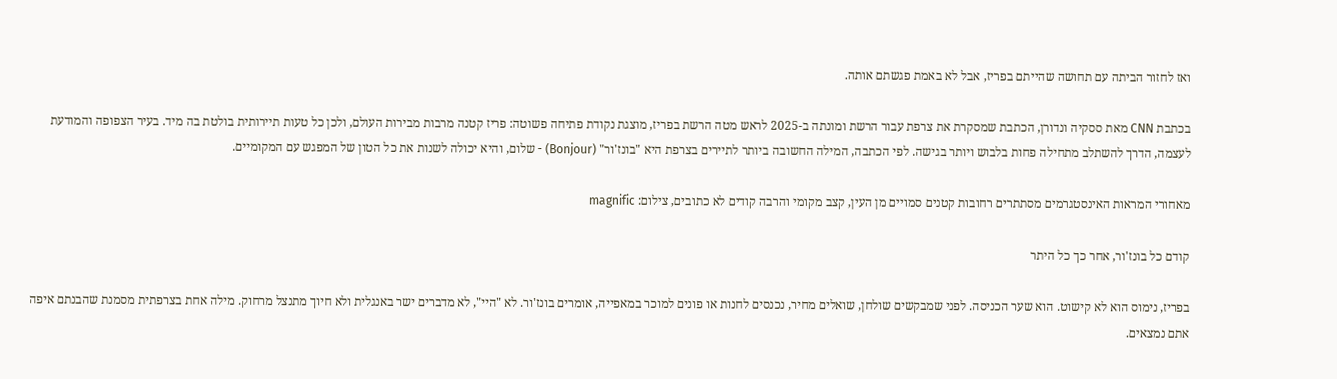ואז לחזור הביתה עם תחושה שהייתם בפריז, אבל לא באמת פגשתם אותה.

בכתבת CNN מאת ססקיה ונדורן, הכתבת שמסקרת את צרפת עבור הרשת ומונתה ב-2025 לראש מטה הרשת בפריז, מוצגת נקודת פתיחה פשוטה: פריז קטנה מרבות מבירות העולם, ולכן כל טעות תיירותית בולטת בה מיד. בעיר הצפופה והמודעת לעצמה, הדרך להשתלב מתחילה פחות בלבוש ויותר בגישה. לפי הכתבה, המילה החשובה ביותר לתיירים בצרפת היא "בונז'ור" (Bonjour) - שלום, והיא יכולה לשנות את כל הטון של המפגש עם המקומיים.

מאחורי המראות האינסטגרמים מסתתרים רחובות קטנים סמויים מן העין, קצב מקומי והרבה קודים לא כתובים, צילום: magnific

קודם כל בונז'ור, אחר כך כל היתר

בפריז, נימוס הוא לא קישוט. הוא שער הכניסה. לפני שמבקשים שולחן, שואלים מחיר, נכנסים לחנות או פונים למוכר במאפייה, אומרים בונז'ור. לא "היי", לא מדברים ישר באנגלית ולא חיוך מתנצל מרחוק. מילה אחת בצרפתית מסמנת שהבנתם איפה אתם נמצאים.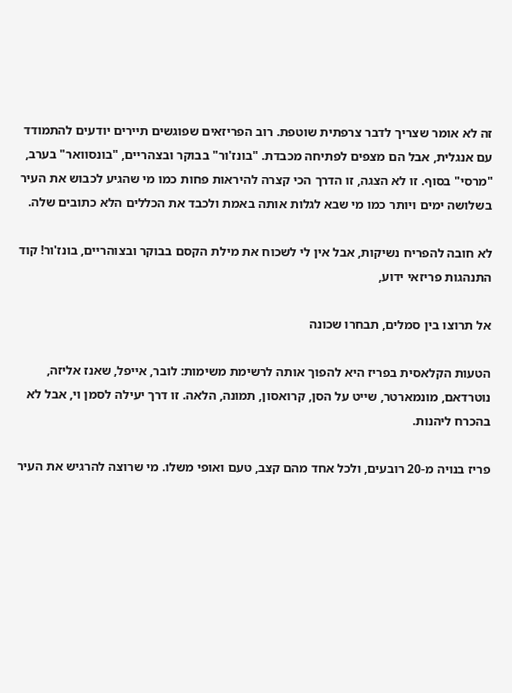זה לא אומר שצריך לדבר צרפתית שוטפת. רוב הפריזאים שפוגשים תיירים יודעים להתמודד עם אנגלית, אבל הם מצפים לפתיחה מכבדת. "בונז'ור" בבוקר ובצהריים, "בונסוואר" בערב, "מרסי" בסוף. זו לא הצגה, זו הדרך הכי קצרה להיראות פחות כמו מי שהגיע לכבוש את העיר בשלושה ימים ויותר כמו מי שבא לגלות אותה באמת ולכבד את הכללים הלא כתובים שלה.

לא חובה להפריח נשיקות, אבל אין לי לשכוח את מילת הקסם בבוקר ובצוהריים, בונז'ור! קוד התנהגות פריזאי ידוע,

אל תרוצו בין סמלים, תבחרו שכונה

הטעות הקלאסית בפריז היא להפוך אותה לרשימת משימות: לובר, אייפל, שאנז אליזה, נוטרדאם, מונמארטר, שייט על הסן, קרואסון, תמונה, הלאה. זו דרך יעילה לסמן וי, אבל לא בהכרח ליהנות.

פריז בנויה מ-20 רובעים, ולכל אחד מהם קצב, טעם ואופי משלו. מי שרוצה להרגיש את העיר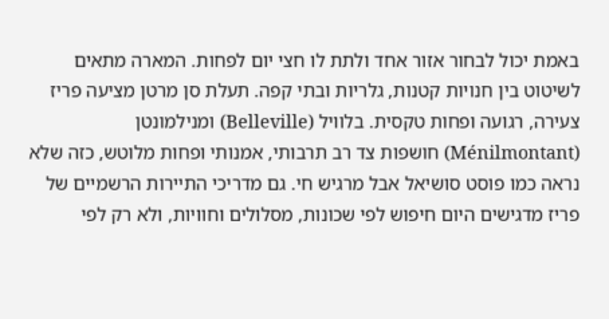באמת יכול לבחור אזור אחד ולתת לו חצי יום לפחות. המארה מתאים לשיטוט בין חנויות קטנות, גלריות ובתי קפה. תעלת סן מרטן מציעה פריז צעירה, רגועה ופחות טקסית. בלוויל (Belleville) ומנילמונטן (Ménilmontant) חושפות צד רב תרבותי, אמנותי ופחות מלוטש, כזה שלא נראה כמו פוסט סושיאל אבל מרגיש חי. גם מדריכי התיירות הרשמיים של פריז מדגישים היום חיפוש לפי שכונות, מסלולים וחוויות, ולא רק לפי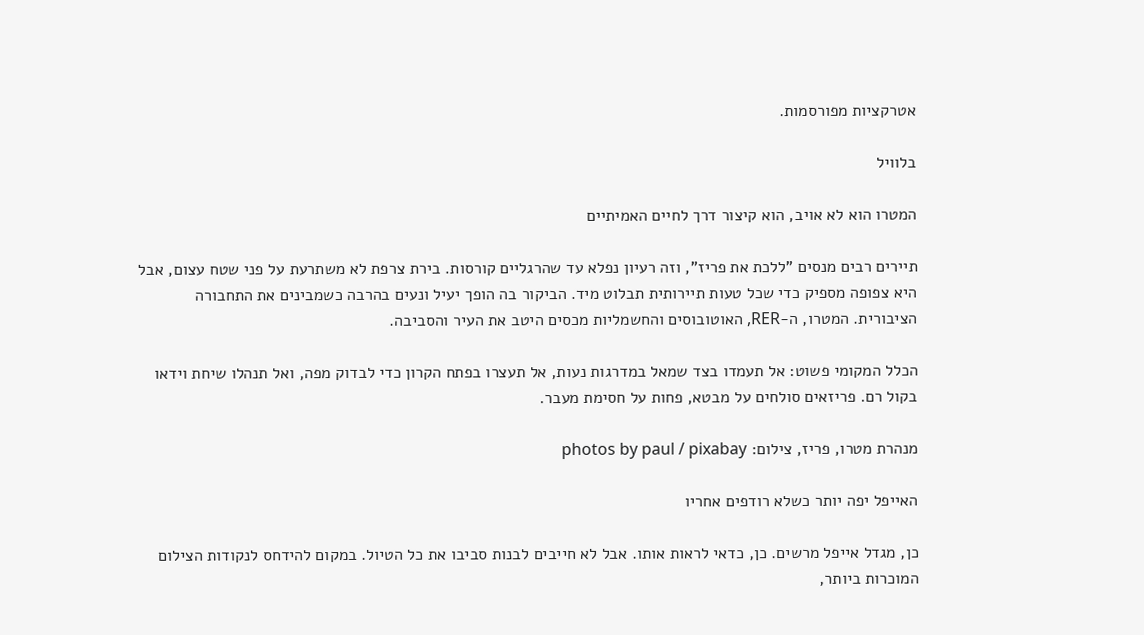אטרקציות מפורסמות.

בלוויל

המטרו הוא לא אויב, הוא קיצור דרך לחיים האמיתיים

תיירים רבים מנסים "ללכת את פריז", וזה רעיון נפלא עד שהרגליים קורסות. בירת צרפת לא משתרעת על פני שטח עצום, אבל היא צפופה מספיק כדי שכל טעות תיירותית תבלוט מיד. הביקור בה הופך יעיל ונעים בהרבה כשמבינים את התחבורה הציבורית. המטרו, ה-RER, האוטובוסים והחשמליות מכסים היטב את העיר והסביבה.

הכלל המקומי פשוט: אל תעמדו בצד שמאל במדרגות נעות, אל תעצרו בפתח הקרון כדי לבדוק מפה, ואל תנהלו שיחת וידאו בקול רם. פריזאים סולחים על מבטא, פחות על חסימת מעבר.

מנהרת מטרו, פריז, צילום: photos by paul / pixabay

האייפל יפה יותר כשלא רודפים אחריו

כן, מגדל אייפל מרשים. כן, כדאי לראות אותו. אבל לא חייבים לבנות סביבו את כל הטיול. במקום להידחס לנקודות הצילום המוכרות ביותר,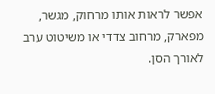אפשר לראות אותו מרחוק, מגשר, מפארק, מרחוב צדדי או משיטוט ערב לאורך הסן.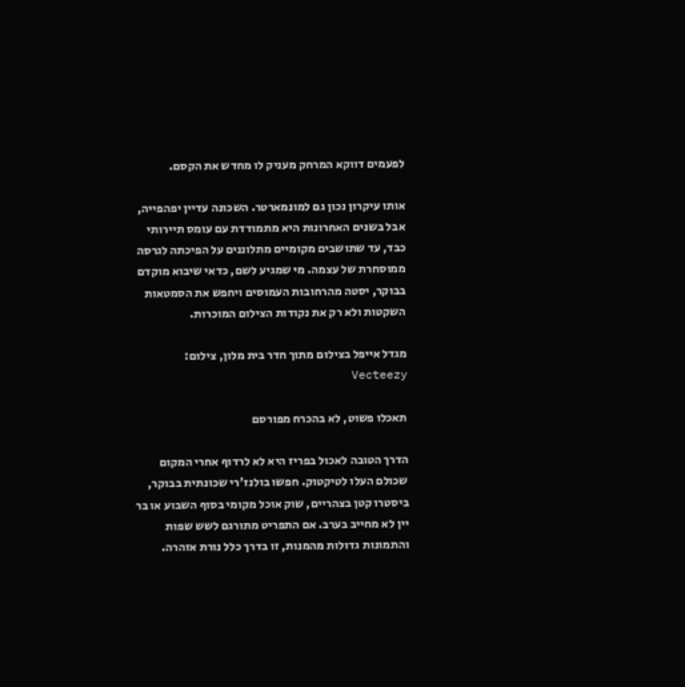לפעמים דווקא המרחק מעניק לו מחדש את הקסם.

אותו עיקרון נכון גם למונמארטר. השכונה עדיין יפהפייה, אבל בשנים האחרונות היא מתמודדת עם עומס תיירותי כבד, עד שתושבים מקומיים מתלוננים על הפיכתה לגרסה ממוסחרת של עצמה. מי שמגיע לשם, כדאי שיבוא מוקדם בבוקר, יסטה מהרחובות העמוסים ויחפש את הסמטאות השקטות ולא רק את נקודות הצילום המוכרות.

מגדל אייפל בצילום מתוך חדר בית מלון, צילום: Vecteezy

תאכלו פשוט, לא בהכרח מפורסם

הדרך הטובה לאכול בפריז היא לא לרדוף אחרי המקום שכולם העלו לטיקטוק. חפשו בולנז'רי שכונתית בבוקר, ביסטרו קטן בצהריים, שוק אוכל מקומי בסוף השבוע או בר יין לא מחייב בערב. אם התפריט מתורגם לשש שפות והתמונות גדולות מהמנות, זו בדרך כלל נורת אזהרה.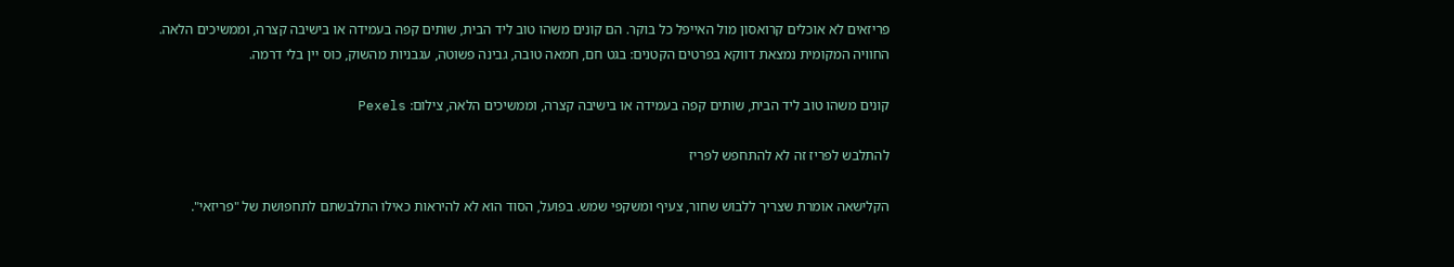פריזאים לא אוכלים קרואסון מול האייפל כל בוקר. הם קונים משהו טוב ליד הבית, שותים קפה בעמידה או בישיבה קצרה, וממשיכים הלאה. החוויה המקומית נמצאת דווקא בפרטים הקטנים: בגט חם, חמאה טובה, גבינה פשוטה, עגבניות מהשוק, כוס יין בלי דרמה.

קונים משהו טוב ליד הבית, שותים קפה בעמידה או בישיבה קצרה, וממשיכים הלאה, צילום: Pexels

להתלבש לפריז זה לא להתחפש לפריז

הקלישאה אומרת שצריך ללבוש שחור, צעיף ומשקפי שמש. בפועל, הסוד הוא לא להיראות כאילו התלבשתם לתחפושת של "פריזאי".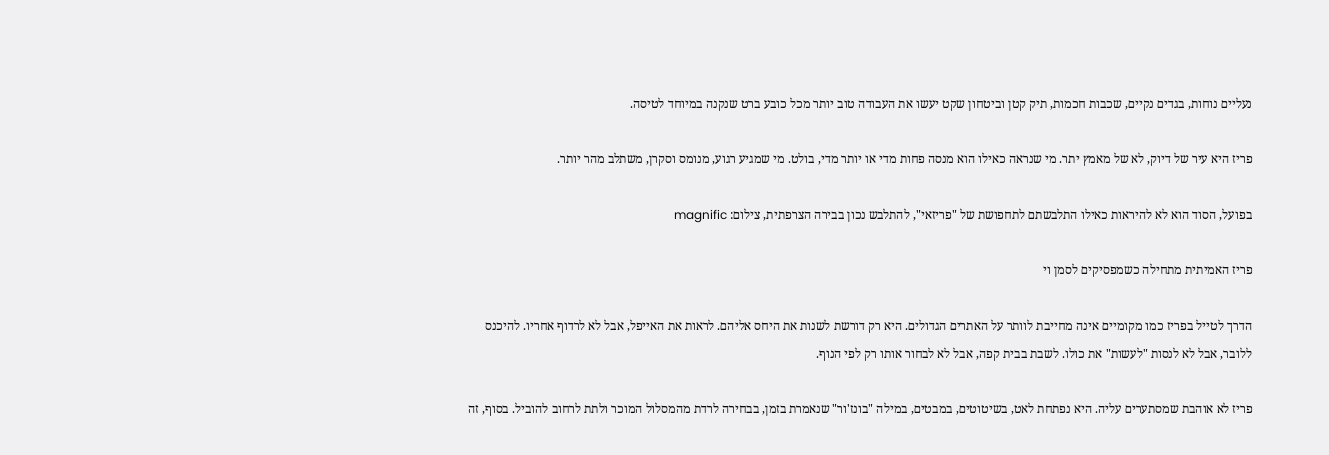נעליים נוחות, בגדים נקיים, שכבות חכמות, תיק קטן וביטחון שקט יעשו את העבודה טוב יותר מכל כובע ברט שנקנה במיוחד לטיסה.

פריז היא עיר של דיוק, לא של מאמץ יתר. מי שנראה כאילו הוא מנסה פחות מדי או יותר מדי, בולט. מי שמגיע רגוע, מנומס וסקרן, משתלב מהר יותר.

בפועל, הסוד הוא לא להיראות כאילו התלבשתם לתחפושת של "פריזאי", להתלבש נכון בבירה הצרפתית, צילום: magnific

פריז האמיתית מתחילה כשמפסיקים לסמן וי

הדרך לטייל בפריז כמו מקומיים אינה מחייבת לוותר על האתרים הגדולים. היא רק דורשת לשנות את היחס אליהם. לראות את האייפל, אבל לא לרדוף אחריו. להיכנס ללובר, אבל לא לנסות "לעשות" את כולו. לשבת בבית קפה, אבל לא לבחור אותו רק לפי הנוף.

פריז לא אוהבת שמסתערים עליה. היא נפתחת לאט, בשיטוטים, במבטים, במילה "בונז'ור" שנאמרת בזמן, בבחירה לרדת מהמסלול המוכר ולתת לרחוב להוביל. בסוף, זה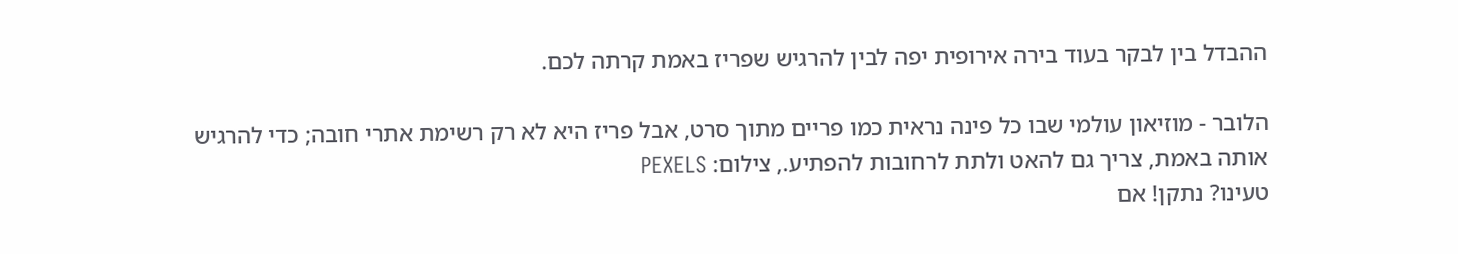ההבדל בין לבקר בעוד בירה אירופית יפה לבין להרגיש שפריז באמת קרתה לכם.

הלובר - מוזיאון עולמי שבו כל פינה נראית כמו פריים מתוך סרט, אבל פריז היא לא רק רשימת אתרי חובה; כדי להרגיש אותה באמת, צריך גם להאט ולתת לרחובות להפתיע., צילום: PEXELS
טעינו? נתקן! אם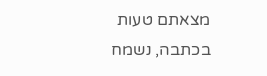מצאתם טעות בכתבה, נשמח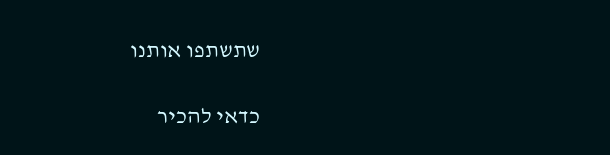שתשתפו אותנו

כדאי להכיר